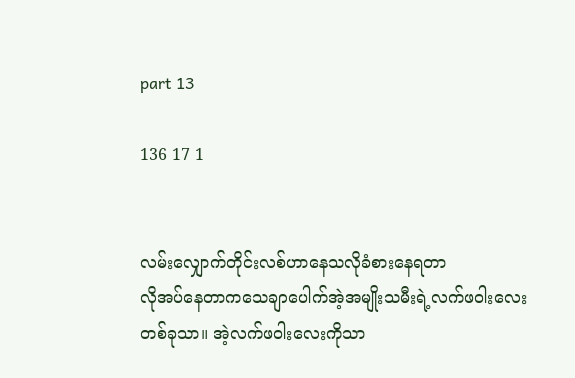part 13

136 17 1


လမ်းလျှောက်တိုင်းလစ်ဟာနေသလိုခံစားနေရတာ
လိုအပ်နေတာကသေချာပေါက်အဲ့အမျိုးသမီးရဲ့လက်ဖ၀ါးလေးတစ်ခုသာ။ အဲ့လက်ဖ၀ါးလေးကိုသာ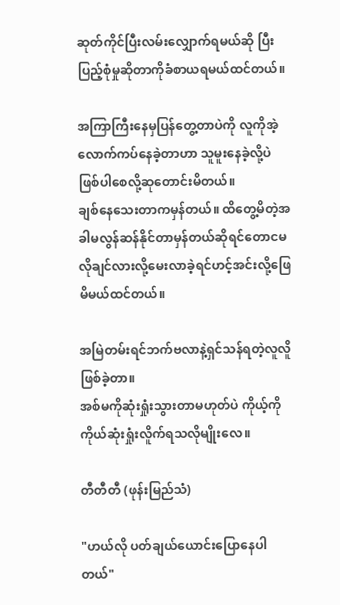ဆုတ်ကိုင်ပြီးလမ်းလျှောက်ရမယ်ဆို ပြီးပြည့်စုံမှုဆိုတာကိုခံစာယရမယ်ထင်တယ်။

အကြာကြီးနေမှပြန်တွေ့တာပဲကို လူကိုအဲ့လောက်ကပ်နေခဲ့တာဟာ သူမူးနေခဲ့လို့ပဲဖြစ်ပါစေလို့ဆုတောင်းမိတယ်။
ချစ်နေသေးတာကမှန်တယ်။ ထိတွေ့မိတဲ့အခါမလွန်ဆန်နိုင်တာမှန်တယ်ဆိုရင်တောငမ လိုချင်လားလို့မေးလာခဲ့ရင်ဟင့်အင်းလို့ဖြေမိမယ်ထင်တယ်။

အမြဲတမ်းရင်ဘက်ဗလာနဲ့ရှင်သန်ရတဲ့လူလိူဖြစ်ခဲ့တာ။
အစ်မကိုဆုံးရှုံးသွားတာမဟုတ်ပဲ ကိုယ့်ကိုကိုယ်ဆုံးရှုံးလိူက်ရသလိုမျိုးလေ။

တီတီတီ (ဖုန်းမြည်သံ)

"ဟယ်လို ပတ်ချယ်ယောင်းပြောနေပါတယ်"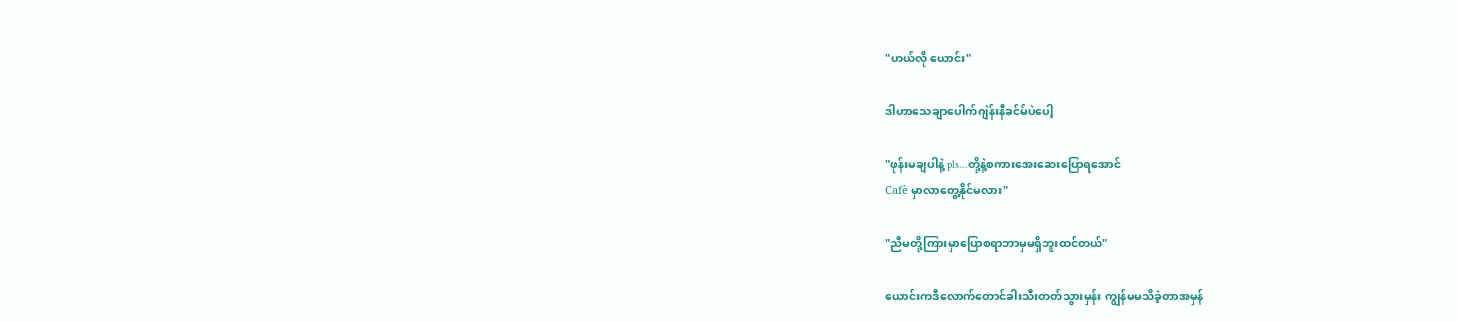"ဟယ်လို ယောင်း"

ဒါဟာသေချာပေါက်ဂျဲန်းနီခင်မ်ပဲပေါ့

"ဖုန်းမချပါနဲ့ pls...တို့နဲ့စကားအေးဆေးပြောရအောင်
Cafè မှာလာတွေ့နိုင်မလား"

"ညီမတို့ကြားမှာပြောစရာဘာမှမရှိဘူးထင်တယ်"

ယောင်းကဒီလောက်တောင်ခါးသီးတတ်သွားမှန်း ကျွန်မမသိခဲ့တာအမှန်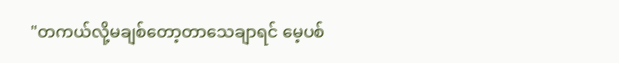"တကယ်လို့မချစ်တော့တာသေချာရင် မေ့ပစ်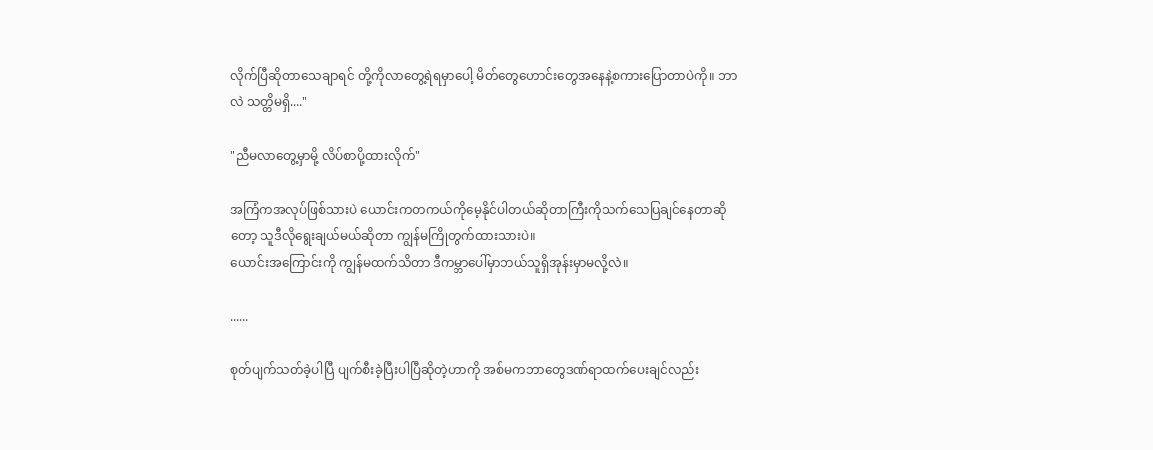လိုက်ပြီဆိုတာသေချာရင် တို့ကိုလာတွေ့ရဲရမှာပေါ့ မိတ်တွေဟောင်းတွေအနေနဲ့စကားပြောတာပဲကို။ ဘာလဲ သတ္တိမရှိ...."

"ညီမလာတွေ့မှာမို့ လိပ်စာပို့ထားလိုက်"

အကြံကအလုပ်ဖြစ်သားပဲ ယောင်းကတကယ်ကိုမေ့နိုင်ပါတယ်ဆိုတာကြီးကိုသက်သေပြချင်နေတာဆိုတော့ သူဒီလိုရွေးချယ်မယ်ဆိုတာ ကျွန်မကြိုတွက်ထားသားပဲ။
ယောင်းအကြောင်းကို ကျွန်မထက်သိတာ ဒီကမ္ဘာပေါ်မှာဘယ်သူရှိအုန်းမှာမလို့လဲ။

......

စုတ်ပျက်သတ်ခဲ့ပါပြီ ပျက်စီးခဲ့ပြီးပါပြီဆိုတဲ့ဟာကို အစ်မကဘာတွေဒဏ်ရာထက်ပေးချင်လည်း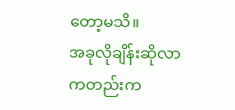တော့မသိ။
အခုလိုချိန်းဆိုလာကတည်းက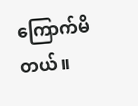ကြောက်မိတယ်။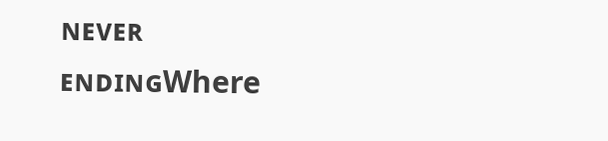ɴᴇᴠᴇʀ ᴇɴᴅɪɴɢWhere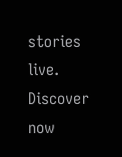stories live. Discover now